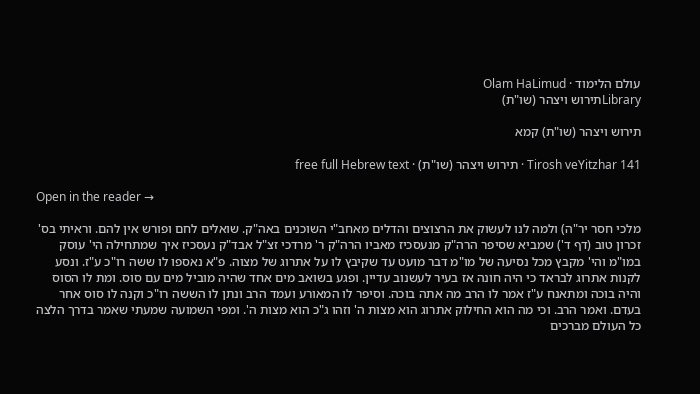עולם הלימוד · Olam HaLimud
Libraryתירוש ויצהר (שו"ת)

תירוש ויצהר (שו"ת) קמא

Tirosh veYitzhar 141 · תירוש ויצהר (שו"ת) · free full Hebrew text

Open in the reader →

מלכי חסר יר"ה) ולמה לנו לעשוק את הרצוצים והדלים מאחב"י השוכנים באה"ק. שואלים לחם ופורש אין להם. וראיתי בס' זכרון טוב (דף ד') שמביא שסיפר הרה"ק מנעסכיז מאביו הרה"ק ר' מרדכי זצ"ל אבד"ק נעסכיז איך שמתחילה הי' עוסק במו"מ והי' מקבץ מכל נסיעה של מו"מ דבר מועט עד שקיבץ לו על אתרוג של מצוה. פ"א נאספו לו ששה רו"כ ע"ז. ונסע לקנות אתרוג לבראד כי היה חונה אז בעיר לעשנוב עדיין. ופגע בשואב מים אחד שהיה מוביל מים עם סוס. ומת לו הסוס והיה בוכה ומתאנח ע"ז אמר לו הרב מה אתה בוכה. וסיפר לו המאורע ועמד הרב ונתן לו הששה רו"כ וקנה לו סוס אחר בעדם. ואמר הרב. וכי מה הוא החילוק אתרוג הוא מצות ה' וזהו ג"כ הוא מצות ה'. ומפי השמועה שמעתי שאמר בדרך הלצה כל העולם מברכים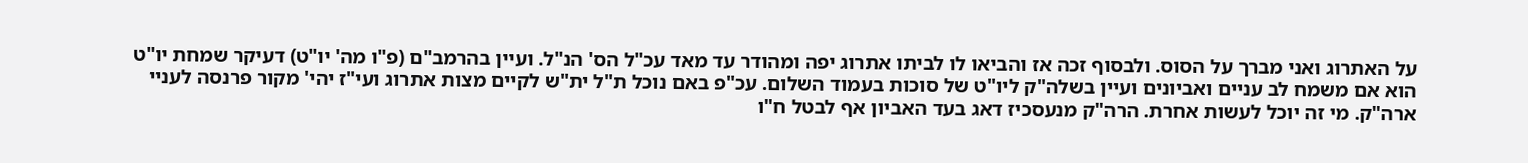על האתרוג ואני מברך על הסוס. ולבסוף זכה אז והביאו לו לביתו אתרוג יפה ומהודר עד מאד עכ"ל הס' הנ"ל. ועיין בהרמב"ם (פ"ו מה' יו"ט) דעיקר שמחת יו"ט הוא אם משמח לב עניים ואביונים ועיין בשלה"ק ליו"ט של סוכות בעמוד השלום. עכ"פ באם נוכל ת"ל ית"ש לקיים מצות אתרוג ועי"ז יהי' מקור פרנסה לעניי ארה"ק. מי זה יוכל לעשות אחרת. הרה"ק מנעסכיז דאג בעד האביון אף לבטל ח"ו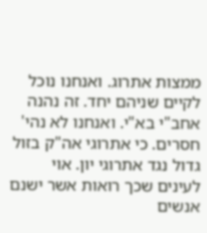ממצות אתרוג. ואנחנו נוכל לקיים שניהם יחד. זה נהנה אחב"י בא"י. ואנחנו לא נהי' חסרים. כי אתרוגי אה"ק בזול גדול נגד אתרוגי יון. אוי לעינים שכך רואות אשר ישנם אנשים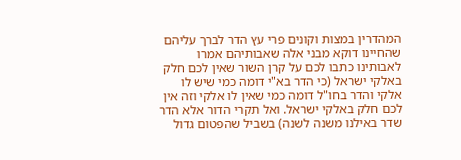המהדרין במצות וקונים פרי עץ הדר לברך עליהם שהחיינו דוקא מבני אלה שאבותיהם אמרו לאבותינו כתבו לכם על קרן השור שאין לכם חלק באלקי ישראל (כי הדר בא"י דומה כמי שיש לו אלקי והדר בחו"ל דומה כמי שאין לו אלקי וזה אין לכם חלק באלקי ישראל. ואל תקרי הדור אלא הדר שדר באילנו משנה לשנה) בשביל שהפטום גדול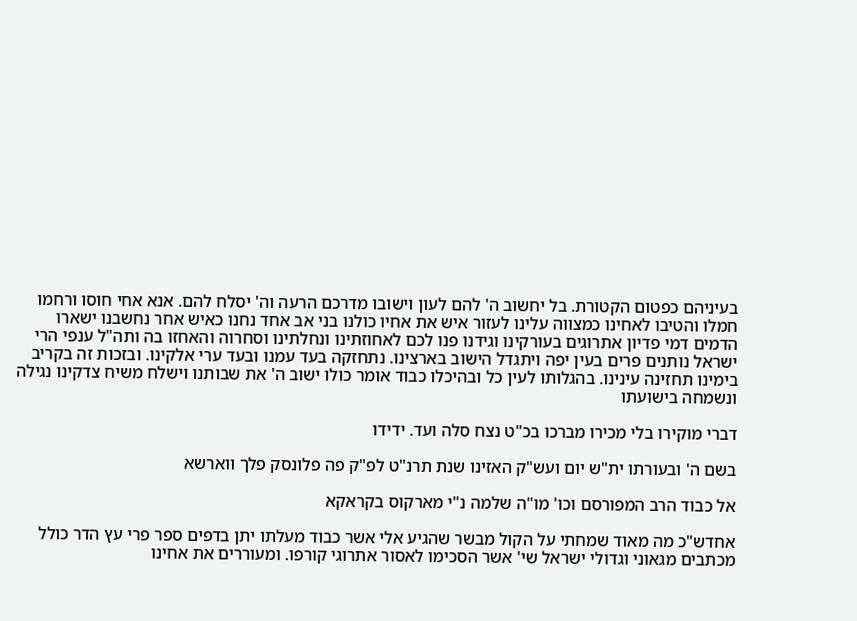בעיניהם כפטום הקטורת. בל יחשוב ה' להם לעון וישובו מדרכם הרעה וה' יסלח להם. אנא אחי חוסו ורחמו חמלו והטיבו לאחינו כמצווה עלינו לעזור איש את אחיו כולנו בני אב אחד נחנו כאיש אחר נחשבנו ישארו הדמים דמי פדיון אתרוגים בעורקינו וגידנו פנו לכם לאחוזתינו ונחלתינו וסחרוה והאחזו בה ותה"ל ענפי הרי ישראל נותנים פרים בעין יפה ויתגדל הישוב בארצינו. נתחזקה בעד עמנו ובעד ערי אלקינו. ובזכות זה בקריב בימינו תחזינה עינינו. בהגלותו לעין כל ובהיכלו כבוד אומר כולו ישוב ה' את שבותנו וישלח משיח צדקינו נגילה ונשמחה בישועתו

דברי מוקירו בלי מכירו מברכו בכ"ט נצח סלה ועד. ידידו

בשם ה' ובעורתו ית"ש יום ועש"ק האזינו שנת תרנ"ט לפ"ק פה פלונסק פלך ווארשא

אל כבוד הרב המפורסם וכו' מו"ה שלמה נ"י מארקוס בקראקא

אחדש"כ מה מאוד שמחתי על הקול מבשר שהגיע אלי אשר כבוד מעלתו יתן בדפים ספר פרי עץ הדר כולל מכתבים מגאוני וגדולי ישראל שי' אשר הסכימו לאסור אתרוגי קורפו. ומעוררים את אחינו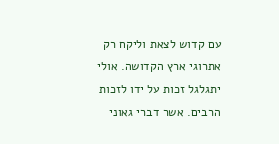עם קדוש לצאת וליקח רק אתרוגי ארץ הקדושה. אולי יתגלגל זכות על ידו לזכות הרבים. אשר דברי גאוני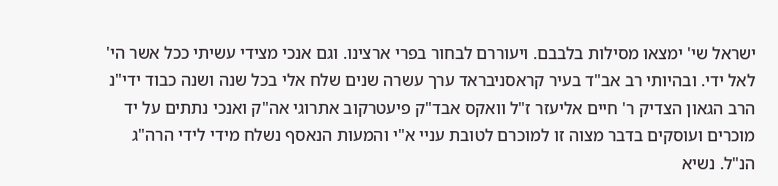ישראל שי' ימצאו מסילות בלבבם. ויעוררם לבחור בפרי ארצינו. וגם אנכי מצידי עשיתי ככל אשר הי' לאל ידי. ובהיותי רב אב"ד בעיר קראסניבראד ערך עשרה שנים שלח אלי בכל שנה ושנה כבוד ידי"נ הרב הגאון הצדיק ר' חיים אליעזר ז"ל וואקס אבד"ק פיעטרקוב אתרוגי אה"ק ואנכי נתתים על יד מוכרים ועוסקים בדבר מצוה זו למוכרם לטובת עניי א"י והמעות הנאסף נשלח מידי לידי הרה"ג הנ"ל. נשיא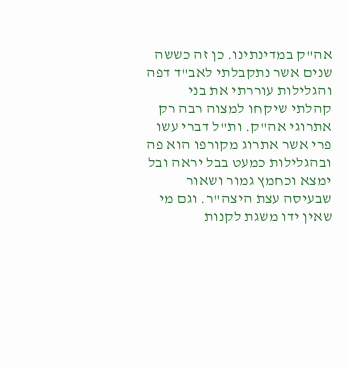אה"ק במדינתינו. כן זה כששה שנים אשר נתקבלתי לאב"ד דפה והגלילות עוררתי את בני קהלתי שיקחו למצוה רבה רק אתרוגי אה"ק. ות"ל דברי עשו פרי אשר אתרוג מקורפו הוא פה ובהגלילות כמעט בבל יראה ובל ימצא וכחמץ גמור ושאור שבעיסה עצת היצה"ר. וגם מי שאין ידו משגת לקנות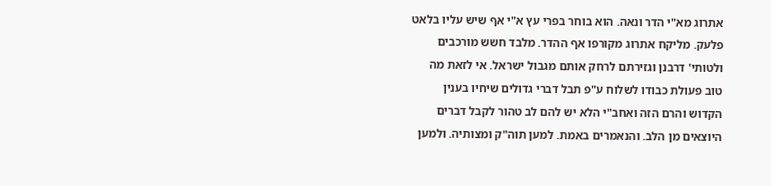אתרוג מא"י הדר ונאה. הוא בוחר בפרי עץ א"י אף שיש עליו בלאט פלעק. מליקח אתרוג מקורפו אף ההדר. מלבד חשש מורכבים ולטותי' דרבנן וגזירתם לרחק אותם מגבול ישראל. אי לזאת מה טוב פעולת כבודו לשלוח ע"פ תבל דברי גדולים שיחיו בענין הקדוש והרם הזה ואחב"י הלא יש להם לב טהור לקבל דברים היוצאים מן הלב. והנאמרים באמת. למען תוה"ק ומצותיה. ולמען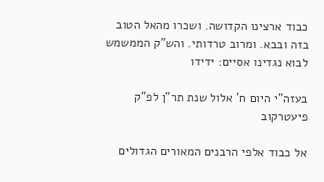כבוד ארצינו הקדושה. ושכרו מהאל הטוב בזה ובבא. ומרוב טרדותי. והש"ק הממשמש לבוא נגדינו אסיים: ידידו

בעזה"י היום ח' אלול שנת תר"ן לפ"ק פיעטרקוב

אל כבוד אלפי הרבנים המאורים הגדולים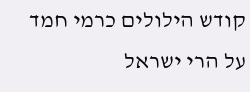קודש הילולים כרמי חמד על הרי ישראל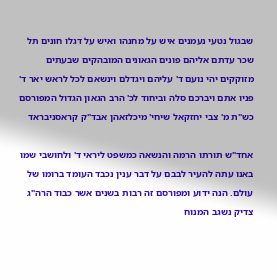שבגול נטעי נעמנים איש על מחנהו ואיש על דגלו חונים תל שכר עדתם אליהם פונים הגאונים המובהקים שבעתים מזוקקים יהי נועם ד' עליהם ויגדלם וינשאם לכל לראש יאר ד' פניו אתם ויברכם סלה וביחוד לכ' הרב הגאון הגדול המפורסם כש"ת מ' צבי יחזקאל שיחי' מיכלזאהן אבד"ק קראסניבראד

אחד"ש תורתו הרמה והנשאה כמשפט ליראי ד' ולחושבי שמו באנו עתה להעיר לבבם על דבר ענין נכבד העומד ברומו של עולם. הנה ידוע ומפורסם זה רבות בשנים אשר כבוד הרה"ג צדיק נשגב המנוח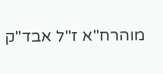מוהרח"א ז"ל אבד"ק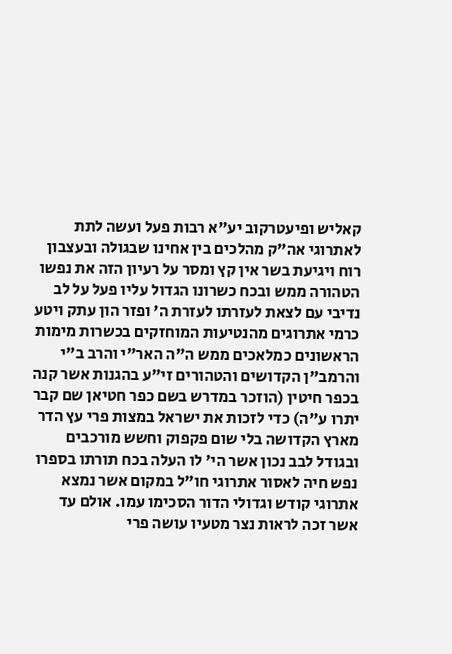קאליש ופיעטרקוב יע"א רבות פעל ועשה לתת לאתרוגי אה"ק מהלכים בין אחינו שבגולה ובעצבון רוח ויגיעת בשר אין קץ ומסר על רעיון הזה את נפשו הטהורה ממש ובכח כשרונו הגדול עליו פעל על לב נדיבי עם לצאת לעזרתו לעזרת ה' ופזר הון עתק ויטע כרמי אתרוגים מהנטיעות המוחזקים בכשרות מימות הראשונים כמלאכים ממש ה"ה האר"י והרב ב"י והרמב"ן הקדושים והטהורים זי"ע בהגנות אשר קנה בכפר חיטין (הוזכר במדרש בשם כפר חטיאן שם קבר יתרו ע"ה) כדי לזכות את ישראל במצות פרי עץ הדר מארץ הקדושה בלי שום פקפוק וחשש מורכבים ובגודל לבב נכון אשר הי' לו העלה בכח תורתו בספרו נפש חיה לאסור אתרוגי חו"ל במקום אשר נמצא אתרוגי קודש וגדולי הדור הסכימו עמו. אולם עד אשר זכה לראות נצר מטעיו עושה פרי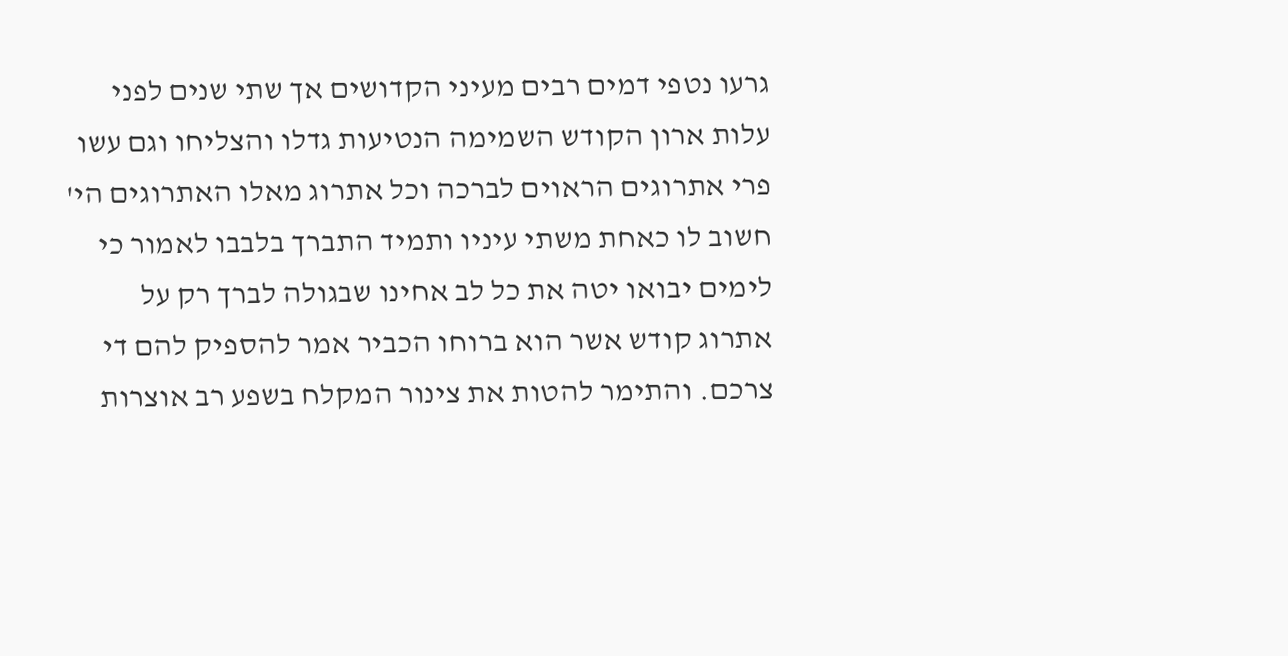גרעו נטפי דמים רבים מעיני הקדושים אך שתי שנים לפני עלות ארון הקודש השמימה הנטיעות גדלו והצליחו וגם עשו פרי אתרוגים הראוים לברכה וכל אתרוג מאלו האתרוגים הי' חשוב לו כאחת משתי עיניו ותמיד התברך בלבבו לאמור כי לימים יבואו יטה את כל לב אחינו שבגולה לברך רק על אתרוג קודש אשר הוא ברוחו הכביר אמר להספיק להם די צרכם. והתימר להטות את צינור המקלח בשפע רב אוצרות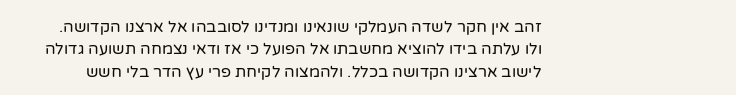זהב אין חקר לשדה העמלקי שונאינו ומנדינו לסובבהו אל ארצנו הקדושה. ולו עלתה בידו להוציא מחשבתו אל הפועל כי אז ודאי נצמחה תשועה גדולה לישוב ארצינו הקדושה בכלל. ולהמצוה לקיחת פרי עץ הדר בלי חשש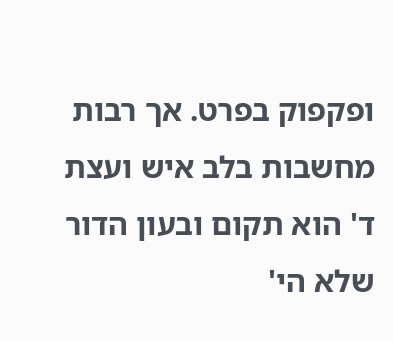ופקפוק בפרט. אך רבות מחשבות בלב איש ועצת ד' הוא תקום ובעון הדור שלא הי'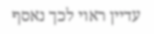עדיין ראוי לכך נאסף